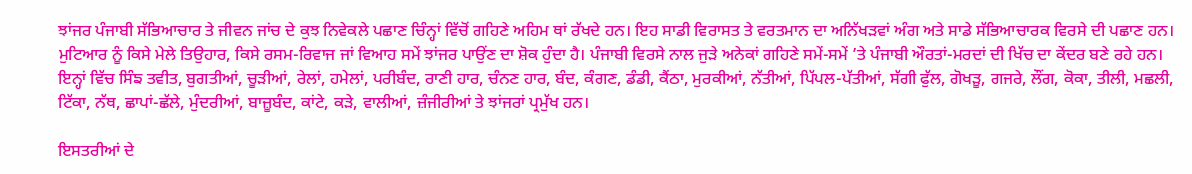ਝਾਂਜਰ ਪੰਜਾਬੀ ਸੱਭਿਆਚਾਰ ਤੇ ਜੀਵਨ ਜਾਂਚ ਦੇ ਕੁਝ ਨਿਵੇਕਲੇ ਪਛਾਣ ਚਿੰਨ੍ਹਾਂ ਵਿੱਚੋਂ ਗਹਿਣੇ ਅਹਿਮ ਥਾਂ ਰੱਖਦੇ ਹਨ। ਇਹ ਸਾਡੀ ਵਿਰਾਸਤ ਤੇ ਵਰਤਮਾਨ ਦਾ ਅਨਿੱਖੜਵਾਂ ਅੰਗ ਅਤੇ ਸਾਡੇ ਸੱਭਿਆਚਾਰਕ ਵਿਰਸੇ ਦੀ ਪਛਾਣ ਹਨ। ਮੁਟਿਆਰ ਨੂੰ ਕਿਸੇ ਮੇਲੇ ਤਿਉਹਾਰ, ਕਿਸੇ ਰਸਮ-ਰਿਵਾਜ ਜਾਂ ਵਿਆਹ ਸਮੇਂ ਝਾਂਜਰ ਪਾਉਂਣ ਦਾ ਸ਼ੋਕ ਹੁੰਦਾ ਹੈ। ਪੰਜਾਬੀ ਵਿਰਸੇ ਨਾਲ ਜੁੜੇ ਅਨੇਕਾਂ ਗਹਿਣੇ ਸਮੇਂ-ਸਮੇਂ ’ਤੇ ਪੰਜਾਬੀ ਔਰਤਾਂ-ਮਰਦਾਂ ਦੀ ਖਿੱਚ ਦਾ ਕੇਂਦਰ ਬਣੇ ਰਹੇ ਹਨ। ਇਨ੍ਹਾਂ ਵਿੱਚ ਸਿੰਙ ਤਵੀਤ, ਬੁਗਤੀਆਂ, ਚੂੜੀਆਂ, ਰੇਲਾਂ, ਹਮੇਲਾਂ, ਪਰੀਬੰਦ, ਰਾਣੀ ਹਾਰ, ਚੰਨਣ ਹਾਰ, ਬੰਦ, ਕੰਗਣ, ਡੰਡੀ, ਕੈਂਠਾ, ਮੁਰਕੀਆਂ, ਨੱਤੀਆਂ, ਪਿੱਪਲ-ਪੱਤੀਆਂ, ਸੱਗੀ ਫੁੱਲ, ਗੋਖੜੂ, ਗਜਰੇ, ਲੌਂਗ, ਕੋਕਾ, ਤੀਲੀ, ਮਛਲੀ, ਟਿੱਕਾ, ਨੱਥ, ਛਾਪਾਂ-ਛੱਲੇ, ਮੁੰਦਰੀਆਂ, ਬਾਜ਼ੂਬੰਦ, ਕਾਂਟੇ, ਕੜੇ, ਵਾਲੀਆਂ, ਜ਼ੰਜੀਰੀਆਂ ਤੇ ਝਾਂਜਰਾਂ ਪ੍ਰਮੁੱਖ ਹਨ।

ਇਸਤਰੀਆਂ ਦੇ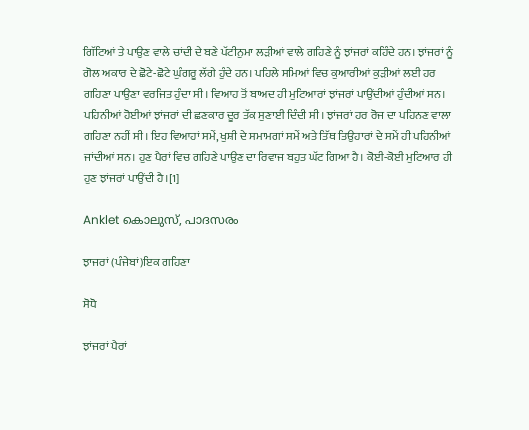ਗਿੱਟਿਆਂ ਤੇ ਪਾਉਣ ਵਾਲੇ ਚਾਂਦੀ ਦੇ ਬਣੇ ਪੱਟੀਨੁਮਾ ਲੜੀਆਂ ਵਾਲੇ ਗਹਿਣੇ ਨੂੰ ਝਾਂਜਰਾਂ ਕਹਿੰਦੇ ਹਨ। ਝਾਂਜਰਾਂ ਨੂੰ ਗੋਲ ਅਕਾਰ ਦੇ ਛੋਟੇ-ਛੋਟੇ ਘੁੰਗਰੂ ਲੱਗੇ ਹੁੰਦੇ ਹਨ। ਪਹਿਲੇ ਸਮਿਆਂ ਵਿਚ ਕੁਆਰੀਆਂ ਕੁੜੀਆਂ ਲਈ ਹਰ ਗਹਿਣਾ ਪਾਉਣਾ ਵਰਜਿਤ ਹੁੰਦਾ ਸੀ। ਵਿਆਹ ਤੋਂ ਬਾਅਦ ਹੀ ਮੁਟਿਆਰਾਂ ਝਾਂਜਰਾਂ ਪਾਉਂਦੀਆਂ ਹੁੰਦੀਆਂ ਸਨ। ਪਹਿਨੀਆਂ ਹੋਈਆਂ ਝਾਂਜਰਾਂ ਦੀ ਛਣਕਾਰ ਦੂਰ ਤੱਕ ਸੁਣਾਈ ਦਿੰਦੀ ਸੀ। ਝਾਂਜਰਾਂ ਹਰ ਰੋਜ ਦਾ ਪਹਿਨਣ ਵਾਲਾ ਗਹਿਣਾ ਨਹੀਂ ਸੀ। ਇਹ ਵਿਆਹਾਂ ਸਮੇਂ, ਖੁਸ਼ੀ ਦੇ ਸਮਾਮਗਾਂ ਸਮੇਂ ਅਤੇ ਤਿੱਥ ਤਿਉਹਾਰਾਂ ਦੇ ਸਮੇਂ ਹੀ ਪਹਿਨੀਆਂ ਜਾਂਦੀਆਂ ਸਨ। ਹੁਣ ਪੈਰਾਂ ਵਿਚ ਗਹਿਣੇ ਪਾਉਣ ਦਾ ਰਿਵਾਜ ਬਹੁਤ ਘੱਟ ਗਿਆ ਹੈ। ਕੋਈ-ਕੋਈ ਮੁਟਿਆਰ ਹੀ ਹੁਣ ਝਾਂਜਰਾਂ ਪਾਉਂਦੀ ਹੈ।[1]

Anklet കൊലുസ്, പാദസരം

ਝਾਜਰਾਂ (ਪੰਜੇਬਾਂ)ਇਕ ਗਹਿਣਾ

ਸੋਧੋ

ਝਾਂਜਰਾਂ ਪੈਰਾਂ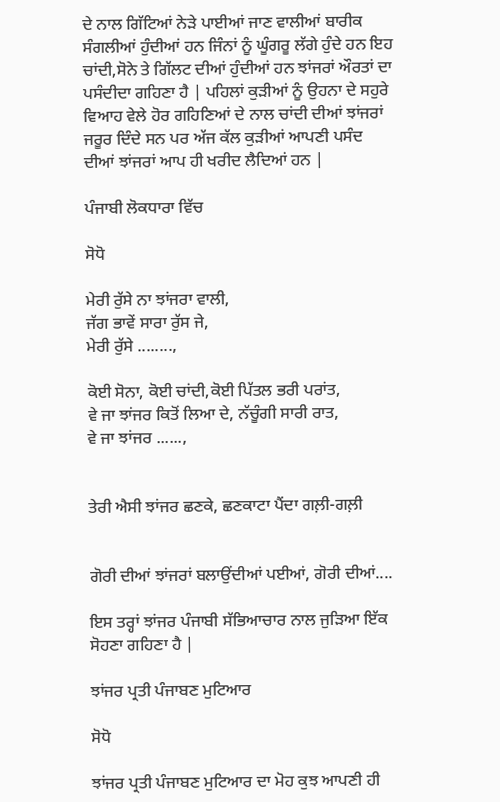ਦੇ ਨਾਲ ਗਿੱਟਿਆਂ ਨੇੜੇ ਪਾਈਆਂ ਜਾਣ ਵਾਲੀਆਂ ਬਾਰੀਕ ਸੰਗਲੀਆਂ ਹੁੰਦੀਆਂ ਹਨ ਜਿੰਨਾਂ ਨੂੰ ਘੂੰਗਰੂ ਲੱਗੇ ਹੁੰਦੇ ਹਨ ਇਹ ਚਾਂਦੀ,ਸੋਨੇ ਤੇ ਗਿੱਲਟ ਦੀਆਂ ਹੁੰਦੀਆਂ ਹਨ ਝਾਂਜਰਾਂ ਔਰਤਾਂ ਦਾ ਪਸੰਦੀਦਾ ਗਹਿਣਾ ਹੈ | ਪਹਿਲਾਂ ਕੁੜੀਆਂ ਨੂੰ ਉਹਨਾ ਦੇ ਸਹੁਰੇ ਵਿਆਹ ਵੇਲੇ ਹੋਰ ਗਹਿਣਿਆਂ ਦੇ ਨਾਲ ਚਾਂਦੀ ਦੀਆਂ ਝਾਂਜਰਾਂ ਜਰੂਰ ਦਿੰਦੇ ਸਨ ਪਰ ਅੱਜ ਕੱਲ ਕੁੜੀਆਂ ਆਪਣੀ ਪਸੰਦ ਦੀਆਂ ਝਾਂਜਰਾਂ ਆਪ ਹੀ ਖਰੀਦ ਲੈਦਿਆਂ ਹਨ |

ਪੰਜਾਬੀ ਲੋਕਧਾਰਾ ਵਿੱਚ

ਸੋਧੋ

ਮੇਰੀ ਰੁੱਸੇ ਨਾ ਝਾਂਜਰਾ ਵਾਲੀ,
ਜੱਗ ਭਾਵੇਂ ਸਾਰਾ ਰੁੱਸ ਜੇ,
ਮੇਰੀ ਰੁੱਸੇ ........,

ਕੋਈ ਸੋਨਾ, ਕੋਈ ਚਾਂਦੀ,ਕੋਈ ਪਿੱਤਲ ਭਰੀ ਪਰਾਂਤ,
ਵੇ ਜਾ ਝਾਂਜਰ ਕਿਤੋਂ ਲਿਆ ਦੇ, ਨੱਚੂੰਗੀ ਸਾਰੀ ਰਾਤ,
ਵੇ ਜਾ ਝਾਂਜਰ ......,


ਤੇਰੀ ਐਸੀ ਝਾਂਜਰ ਛਣਕੇ, ਛਣਕਾਟਾ ਪੈਂਦਾ ਗਲ਼ੀ-ਗਲ਼ੀ


ਗੋਰੀ ਦੀਆਂ ਝਾਂਜਰਾਂ ਬਲਾਉਂਦੀਆਂ ਪਈਆਂ, ਗੋਰੀ ਦੀਆਂ....

ਇਸ ਤਰ੍ਹਾਂ ਝਾਂਜਰ ਪੰਜਾਬੀ ਸੱਭਿਆਚਾਰ ਨਾਲ ਜੁੜਿਆ ਇੱਕ ਸੋਹਣਾ ਗਹਿਣਾ ਹੈ |

ਝਾਂਜਰ ਪ੍ਰਤੀ ਪੰਜਾਬਣ ਮੁਟਿਆਰ

ਸੋਧੋ

ਝਾਂਜਰ ਪ੍ਰਤੀ ਪੰਜਾਬਣ ਮੁਟਿਆਰ ਦਾ ਮੋਹ ਕੁਝ ਆਪਣੀ ਹੀ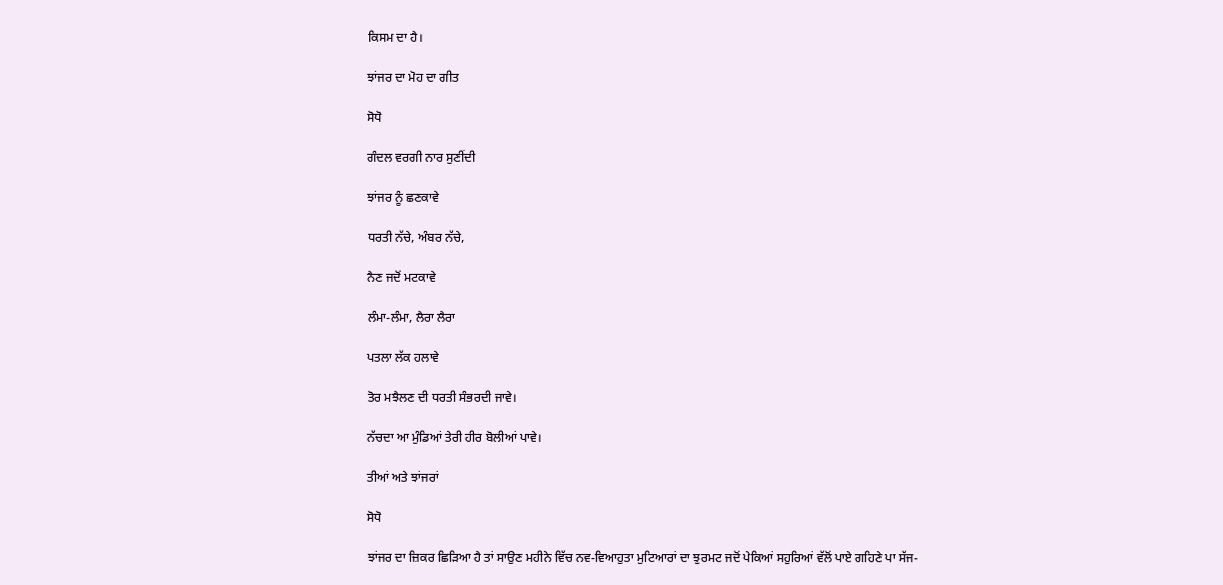ਕਿਸਮ ਦਾ ਹੈ।

ਝਾਂਜਰ ਦਾ ਮੋਹ ਦਾ ਗੀਤ

ਸੋਧੋ

ਗੰਦਲ ਵਰਗੀ ਨਾਰ ਸੁਣੀਂਦੀ

ਝਾਂਜਰ ਨੂੰ ਛਣਕਾਵੇ

ਧਰਤੀ ਨੱਚੇ, ਅੰਬਰ ਨੱਚੇ,

ਨੈਣ ਜਦੋਂ ਮਟਕਾਵੇ

ਲੰਮਾ-ਲੰਮਾ, ਲੈਰਾ ਲੈਰਾ

ਪਤਲਾ ਲੱਕ ਹਲਾਵੇ

ਤੋਰ ਮਝੈਲਣ ਦੀ ਧਰਤੀ ਸੰਭਰਦੀ ਜਾਵੇ।

ਨੱਚਦਾ ਆ ਮੁੰਡਿਆਂ ਤੇਰੀ ਹੀਰ ਬੋਲੀਆਂ ਪਾਵੇ।

ਤੀਆਂ ਅਤੇ ਝਾਂਜਰਾਂ

ਸੋਧੋ

ਝਾਂਜਰ ਦਾ ਜ਼ਿਕਰ ਛਿੜਿਆ ਹੈ ਤਾਂ ਸਾਉਣ ਮਹੀਨੇ ਵਿੱਚ ਨਵ-ਵਿਆਹੁਤਾ ਮੁਟਿਆਰਾਂ ਦਾ ਝੁਰਮਟ ਜਦੋਂ ਪੇਕਿਆਂ ਸਹੁਰਿਆਂ ਵੱਲੋਂ ਪਾਏ ਗਹਿਣੇ ਪਾ ਸੱਜ-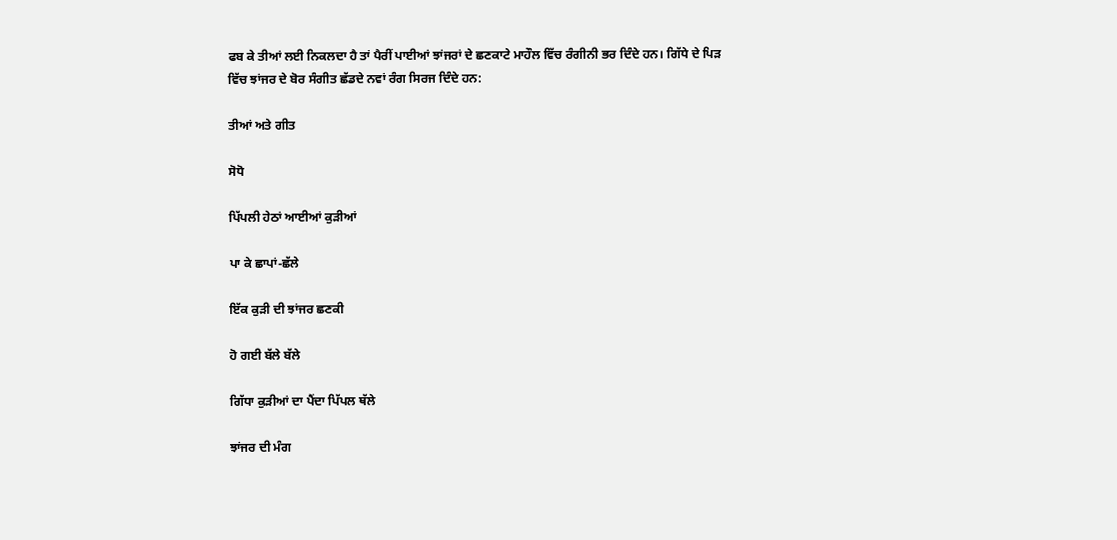ਫਬ ਕੇ ਤੀਆਂ ਲਈ ਨਿਕਲਦਾ ਹੈ ਤਾਂ ਪੈਰੀਂ ਪਾਈਆਂ ਝਾਂਜਰਾਂ ਦੇ ਛਣਕਾਟੇ ਮਾਹੌਲ ਵਿੱਚ ਰੰਗੀਨੀ ਭਰ ਦਿੰਦੇ ਹਨ। ਗਿੱਧੇ ਦੇ ਪਿੜ ਵਿੱਚ ਝਾਂਜਰ ਦੇ ਬੋਰ ਸੰਗੀਤ ਛੱਡਦੇ ਨਵਾਂ ਰੰਗ ਸਿਰਜ ਦਿੰਦੇ ਹਨ:

ਤੀਆਂ ਅਤੇ ਗੀਤ

ਸੋਧੋ

ਪਿੱਪਲੀ ਹੇਠਾਂ ਆਈਆਂ ਕੁੜੀਆਂ

ਪਾ ਕੇ ਛਾਪਾਂ-ਛੱਲੇ

ਇੱਕ ਕੁੜੀ ਦੀ ਝਾਂਜਰ ਛਣਕੀ

ਹੋ ਗਈ ਬੱਲੇ ਬੱਲੇ

ਗਿੱਧਾ ਕੁੜੀਆਂ ਦਾ ਪੈਂਦਾ ਪਿੱਪਲ ਥੱਲੇ

ਝਾਂਜਰ ਦੀ ਮੰਗ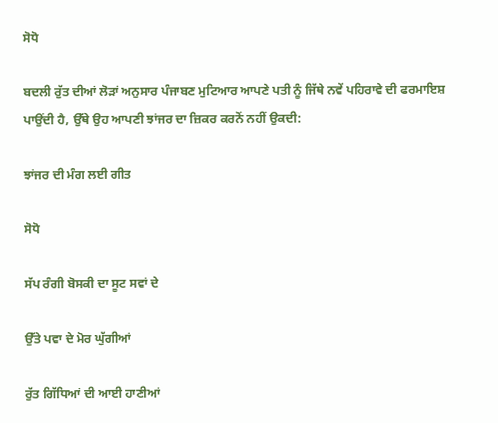ਸੋਧੋ

ਬਦਲੀ ਰੁੱਤ ਦੀਆਂ ਲੋੜਾਂ ਅਨੁਸਾਰ ਪੰਜਾਬਣ ਮੁਟਿਆਰ ਆਪਣੇ ਪਤੀ ਨੂੰ ਜਿੱਥੇ ਨਵੇਂ ਪਹਿਰਾਵੇ ਦੀ ਫਰਮਾਇਸ਼ ਪਾਉਂਦੀ ਹੈ, ਉੱਥੇ ਉਹ ਆਪਣੀ ਝਾਂਜਰ ਦਾ ਜ਼ਿਕਰ ਕਰਨੋਂ ਨਹੀਂ ਉਕਦੀ:

ਝਾਂਜਰ ਦੀ ਮੰਗ ਲਈ ਗੀਤ

ਸੋਧੋ

ਸੱਪ ਰੰਗੀ ਬੋਸਕੀ ਦਾ ਸੂਟ ਸਵਾਂ ਦੇ

ਉੱਤੇ ਪਵਾ ਦੇ ਮੋਰ ਘੁੱਗੀਆਂ

ਰੁੱਤ ਗਿੱਧਿਆਂ ਦੀ ਆਈ ਹਾਣੀਆਂ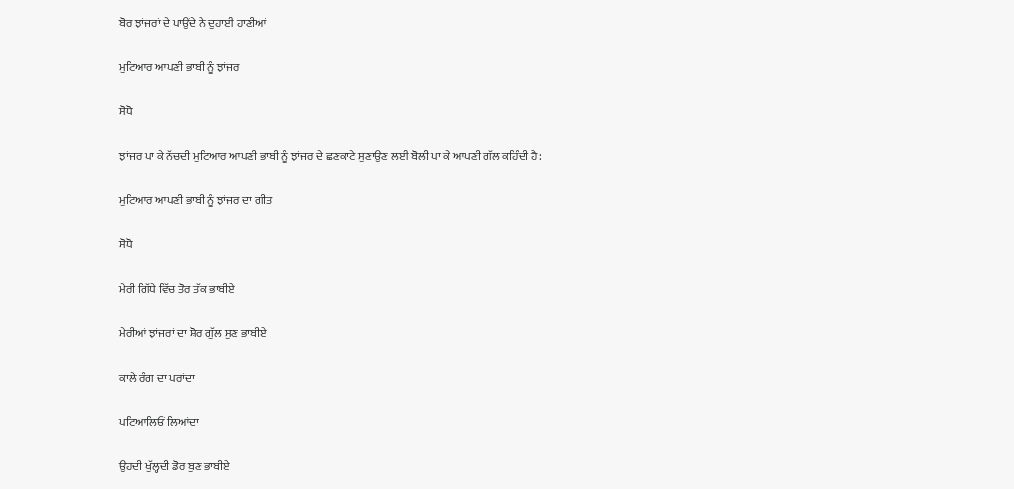ਬੋਰ ਝਾਂਜਰਾਂ ਦੇ ਪਾਉਂਦੇ ਨੇ ਦੁਹਾਈ ਹਾਣੀਆਂ

ਮੁਟਿਆਰ ਆਪਣੀ ਭਾਬੀ ਨੂੰ ਝਾਂਜਰ

ਸੋਧੋ

ਝਾਂਜਰ ਪਾ ਕੇ ਨੱਚਦੀ ਮੁਟਿਆਰ ਆਪਣੀ ਭਾਬੀ ਨੂੰ ਝਾਂਜਰ ਦੇ ਛਣਕਾਟੇ ਸੁਣਾਉਣ ਲਈ ਬੋਲੀ ਪਾ ਕੇ ਆਪਣੀ ਗੱਲ ਕਹਿੰਦੀ ਹੈ:

ਮੁਟਿਆਰ ਆਪਣੀ ਭਾਬੀ ਨੂੰ ਝਾਂਜਰ ਦਾ ਗੀਤ

ਸੋਧੋ

ਮੇਰੀ ਗਿੱਧੇ ਵਿੱਚ ਤੋਰ ਤੱਕ ਭਾਬੀਏ

ਮੇਰੀਆਂ ਝਾਂਜਰਾਂ ਦਾ ਸ਼ੋਰ ਗੁੱਲ ਸੁਣ ਭਾਬੀਏ

ਕਾਲੇ ਰੰਗ ਦਾ ਪਰਾਂਦਾ

ਪਟਿਆਲਿਓਂ ਲਿਆਂਦਾ

ਉਹਦੀ ਖੁੱਲ੍ਹਦੀ ਡੋਰ ਬੁਣ ਭਾਬੀਏ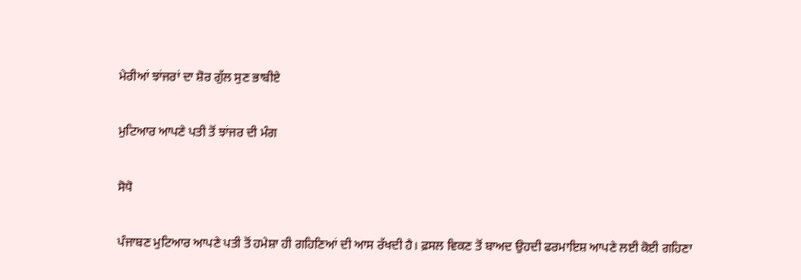ਮੇਰੀਆਂ ਝਾਂਜਰਾਂ ਦਾ ਸ਼ੋਰ ਗੁੱਲ ਸੁਣ ਭਾਬੀਏ

ਮੁਟਿਆਰ ਆਪਣੇ ਪਤੀ ਤੋਂ ਝਾਂਜਰ ਦੀ ਮੰਗ

ਸੋਧੋ

ਪੰਜਾਬਣ ਮੁਟਿਆਰ ਆਪਣੇ ਪਤੀ ਤੋਂ ਹਮੇਸ਼ਾ ਹੀ ਗਹਿਣਿਆਂ ਦੀ ਆਸ ਰੱਖਦੀ ਹੈ। ਫ਼ਸਲ ਵਿਕਣ ਤੋਂ ਬਾਅਦ ਉਹਦੀ ਫਰਮਾਇਸ਼ ਆਪਣੇ ਲਈ ਕੋਈ ਗਹਿਣਾ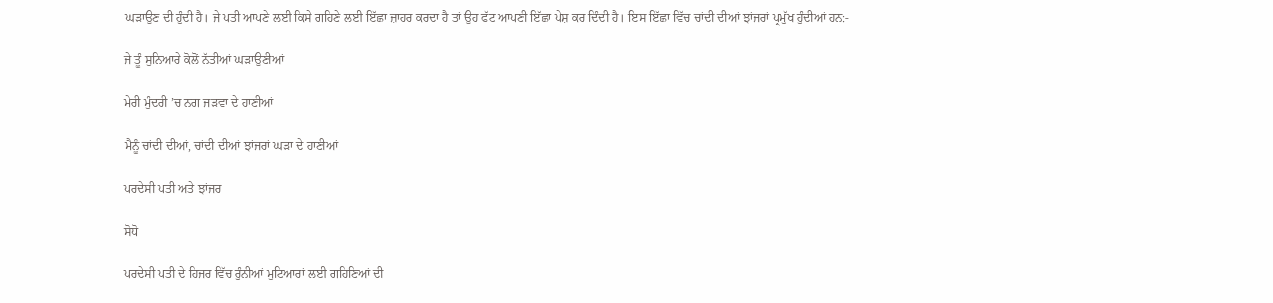ਘੜਾਉਣ ਦੀ ਹੁੰਦੀ ਹੈ। ਜੇ ਪਤੀ ਆਪਣੇ ਲਈ ਕਿਸੇ ਗਹਿਣੇ ਲਈ ਇੱਛਾ ਜ਼ਾਹਰ ਕਰਦਾ ਹੈ ਤਾਂ ਉਹ ਫੱਟ ਆਪਣੀ ਇੱਛਾ ਪੇਸ਼ ਕਰ ਦਿੰਦੀ ਹੈ। ਇਸ ਇੱਛਾ ਵਿੱਚ ਚਾਂਦੀ ਦੀਆਂ ਝਾਂਜਰਾਂ ਪ੍ਰਮੁੱਖ ਹੁੰਦੀਆਂ ਹਨ:-

ਜੇ ਤੂੰ ਸੁਨਿਆਰੇ ਕੋਲੋਂ ਨੱਤੀਆਂ ਘੜਾਉਣੀਆਂ

ਮੇਰੀ ਮੁੰਦਰੀ ’ਚ ਨਗ ਜੜਵਾ ਦੇ ਹਾਣੀਆਂ

ਮੈਨੂੰ ਚਾਂਦੀ ਦੀਆਂ, ਚਾਂਦੀ ਦੀਆਂ ਝਾਂਜਰਾਂ ਘੜਾ ਦੇ ਹਾਣੀਆਂ

ਪਰਦੇਸੀ ਪਤੀ ਅਤੇ ਝਾਂਜਰ

ਸੋਧੋ

ਪਰਦੇਸੀ ਪਤੀ ਦੇ ਹਿਜਰ ਵਿੱਚ ਰੁੰਨੀਆਂ ਮੁਟਿਆਰਾਂ ਲਈ ਗਹਿਣਿਆਂ ਦੀ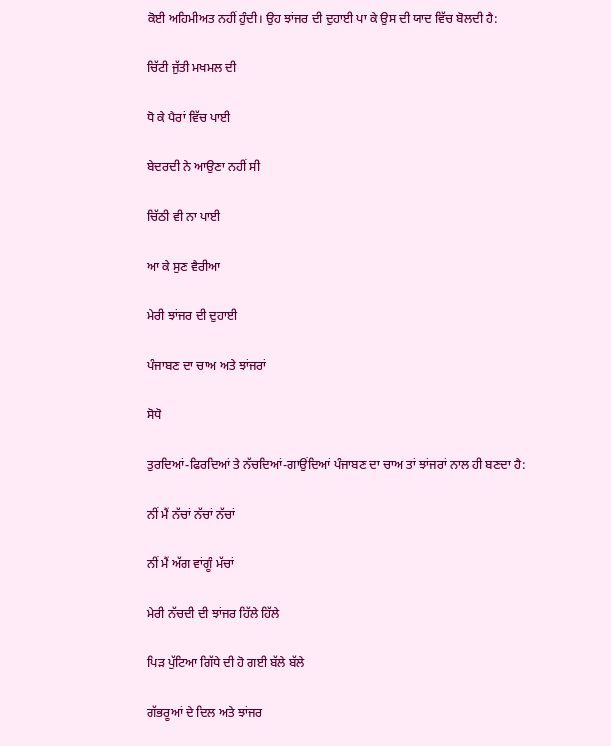ਕੋਈ ਅਹਿਮੀਅਤ ਨਹੀਂ ਹੁੰਦੀ। ਉਹ ਝਾਂਜਰ ਦੀ ਦੁਹਾਈ ਪਾ ਕੇ ਉਸ ਦੀ ਯਾਦ ਵਿੱਚ ਬੋਲਦੀ ਹੈ:

ਚਿੱਟੀ ਜੁੱਤੀ ਮਖਮਲ ਦੀ

ਧੋ ਕੇ ਪੈਰਾਂ ਵਿੱਚ ਪਾਈ

ਬੇਦਰਦੀ ਨੇ ਆਉਣਾ ਨਹੀਂ ਸੀ

ਚਿੱਠੀ ਵੀ ਨਾ ਪਾਈ

ਆ ਕੇ ਸੁਣ ਵੈਰੀਆ

ਮੇਰੀ ਝਾਂਜਰ ਦੀ ਦੁਹਾਈ

ਪੰਜਾਬਣ ਦਾ ਚਾਅ ਅਤੇ ਝਾਂਜਰਾਂ

ਸੋਧੋ

ਤੁਰਦਿਆਂ-ਫਿਰਦਿਆਂ ਤੇ ਨੱਚਦਿਆਂ-ਗਾਉਂਦਿਆਂ ਪੰਜਾਬਣ ਦਾ ਚਾਅ ਤਾਂ ਝਾਂਜਰਾਂ ਨਾਲ ਹੀ ਬਣਦਾ ਹੈ:

ਨੀਂ ਮੈਂ ਨੱਚਾਂ ਨੱਚਾਂ ਨੱਚਾਂ

ਨੀਂ ਮੈਂ ਅੱਗ ਵਾਂਗੂੰ ਮੱਚਾਂ

ਮੇਰੀ ਨੱਚਦੀ ਦੀ ਝਾਂਜਰ ਹਿੱਲੇ ਹਿੱਲੇ

ਪਿੜ ਪੁੱਟਿਆ ਗਿੱਧੇ ਦੀ ਹੋ ਗਈ ਬੱਲੇ ਬੱਲੇ

ਗੱਭਰੂਆਂ ਦੇ ਦਿਲ ਅਤੇ ਝਾਂਜਰ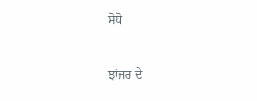ਸੋਧੋ

ਝਾਂਜਰ ਦੇ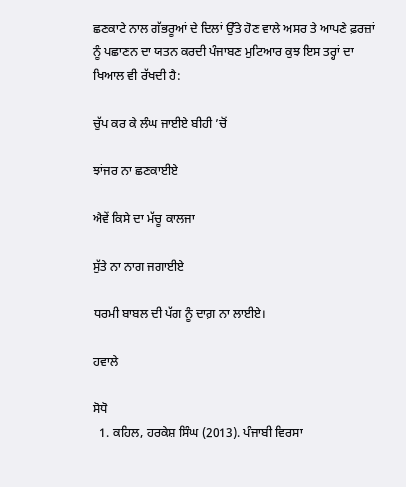ਛਣਕਾਟੇ ਨਾਲ ਗੱਭਰੂਆਂ ਦੇ ਦਿਲਾਂ ਉੱਤੇ ਹੋਣ ਵਾਲੇ ਅਸਰ ਤੇ ਆਪਣੇ ਫ਼ਰਜ਼ਾਂ ਨੂੰ ਪਛਾਣਨ ਦਾ ਯਤਨ ਕਰਦੀ ਪੰਜਾਬਣ ਮੁਟਿਆਰ ਕੁਝ ਇਸ ਤਰ੍ਹਾਂ ਦਾ ਖਿਆਲ ਵੀ ਰੱਖਦੀ ਹੈ:

ਚੁੱਪ ਕਰ ਕੇ ਲੰਘ ਜਾਈਏ ਬੀਹੀ ’ਚੋਂ

ਝਾਂਜਰ ਨਾ ਛਣਕਾਈਏ

ਐਵੇਂ ਕਿਸੇ ਦਾ ਮੱਚੂ ਕਾਲਜਾ

ਸੁੱਤੇ ਨਾ ਨਾਗ ਜਗਾਈਏ

ਧਰਮੀ ਬਾਬਲ ਦੀ ਪੱਗ ਨੂੰ ਦਾਗ਼ ਨਾ ਲਾਈਏ।

ਹਵਾਲੇ

ਸੋਧੋ
  1. ਕਹਿਲ, ਹਰਕੇਸ਼ ਸਿੰਘ (2013). ਪੰਜਾਬੀ ਵਿਰਸਾ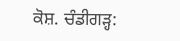ਕੋਸ਼. ਚੰਡੀਗੜ੍ਹ: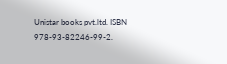Unistar books pvt.ltd. ISBN 978-93-82246-99-2.